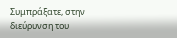Συμπράξατε, στην διεύρυνση του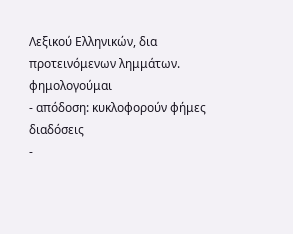Λεξικού Ελληνικών, δια προτεινόμενων λημμάτων.
φημολογούμαι
- απόδοση: κυκλοφορούν φήμες διαδόσεις
-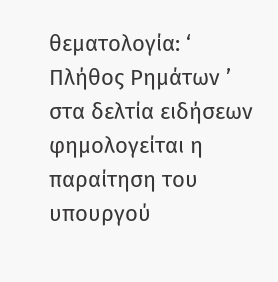θεματολογία: ‘ Πλήθος Ρημάτων ’
στα δελτία ειδήσεων φημολογείται η παραίτηση του υπουργού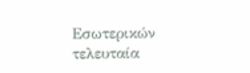Εσωτερικών
τελευταία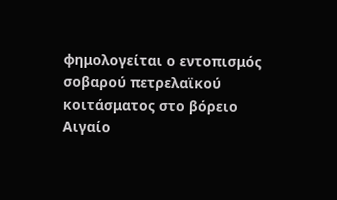φημολογείται ο εντοπισμός σοβαρού πετρελαϊκού κοιτάσματος στο βόρειο Αιγαίο